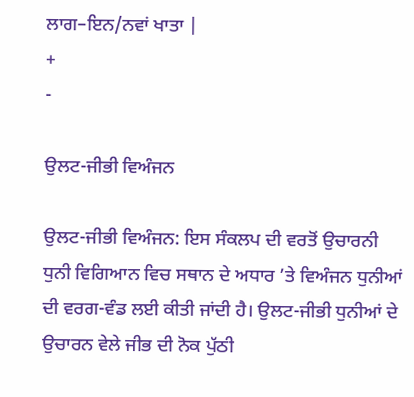ਲਾਗ–ਇਨ/ਨਵਾਂ ਖਾਤਾ |
+
-

ਉਲਟ-ਜੀਭੀ ਵਿਅੰਜਨ

ਉਲਟ-ਜੀਭੀ ਵਿਅੰਜਨ: ਇਸ ਸੰਕਲਪ ਦੀ ਵਰਤੋਂ ਉਚਾਰਨੀ ਧੁਨੀ ਵਿਗਿਆਨ ਵਿਚ ਸਥਾਨ ਦੇ ਅਧਾਰ ’ਤੇ ਵਿਅੰਜਨ ਧੁਨੀਆਂ ਦੀ ਵਰਗ-ਵੰਡ ਲਈ ਕੀਤੀ ਜਾਂਦੀ ਹੈ। ਉਲਟ-ਜੀਭੀ ਧੁਨੀਆਂ ਦੇ ਉਚਾਰਨ ਵੇਲੇ ਜੀਭ ਦੀ ਨੋਕ ਪੁੱਠੀ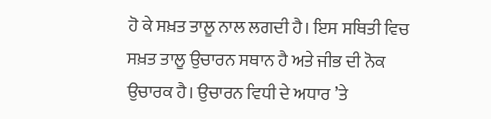ਹੋ ਕੇ ਸਖ਼ਤ ਤਾਲੂ ਨਾਲ ਲਗਦੀ ਹੈ। ਇਸ ਸਥਿਤੀ ਵਿਚ ਸਖ਼ਤ ਤਾਲੂ ਉਚਾਰਨ ਸਥਾਨ ਹੈ ਅਤੇ ਜੀਭ ਦੀ ਨੋਕ ਉਚਾਰਕ ਹੈ। ਉਚਾਰਨ ਵਿਧੀ ਦੇ ਅਧਾਰ ’ਤੇ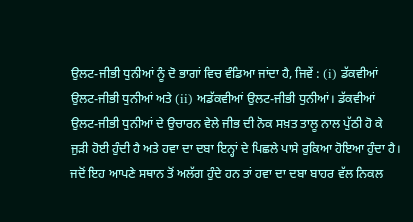ਉਲਟ-ਜੀਭੀ ਧੁਨੀਆਂ ਨੂੰ ਦੋ ਭਾਗਾਂ ਵਿਚ ਵੰਡਿਆ ਜਾਂਦਾ ਹੈ, ਜਿਵੇਂ : (i) ਡੱਕਵੀਆਂ ਉਲਟ-ਜੀਭੀ ਧੁਨੀਆਂ ਅਤੇ (ii) ਅਡੱਕਵੀਆਂ ਉਲਟ-ਜੀਭੀ ਧੁਨੀਆਂ। ਡੱਕਵੀਆਂ ਉਲਟ-ਜੀਭੀ ਧੁਨੀਆਂ ਦੇ ਉਚਾਰਨ ਵੇਲੇ ਜੀਭ ਦੀ ਨੋਕ ਸਖ਼ਤ ਤਾਲੂ ਨਾਲ ਪੁੱਠੀ ਹੋ ਕੇ ਜੁੜੀ ਹੋਈ ਹੁੰਦੀ ਹੈ ਅਤੇ ਹਵਾ ਦਾ ਦਬਾ ਇਨ੍ਹਾਂ ਦੇ ਪਿਛਲੇ ਪਾਸੇ ਰੁਕਿਆ ਹੋਇਆ ਹੁੰਦਾ ਹੈ। ਜਦੋਂ ਇਹ ਆਪਣੇ ਸਥਾਨ ਤੋਂ ਅਲੱਗ ਹੁੰਦੇ ਹਨ ਤਾਂ ਹਵਾ ਦਾ ਦਬਾ ਬਾਹਰ ਵੱਲ ਨਿਕਲ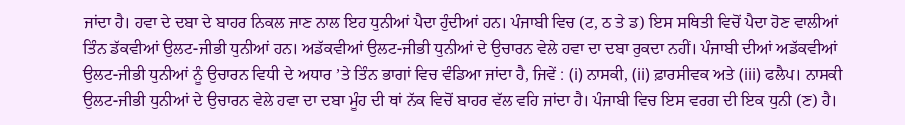ਜਾਂਦਾ ਹੈ। ਹਵਾ ਦੇ ਦਬਾ ਦੇ ਬਾਹਰ ਨਿਕਲ ਜਾਣ ਨਾਲ ਇਹ ਧੁਨੀਆਂ ਪੈਦਾ ਹੁੰਦੀਆਂ ਹਨ। ਪੰਜਾਬੀ ਵਿਚ (ਟ, ਠ ਤੇ ਡ) ਇਸ ਸਥਿਤੀ ਵਿਚੋਂ ਪੈਦਾ ਹੋਣ ਵਾਲੀਆਂ ਤਿੰਨ ਡੱਕਵੀਆਂ ਉਲਟ-ਜੀਭੀ ਧੁਨੀਆਂ ਹਨ। ਅਡੱਕਵੀਆਂ ਉਲਟ-ਜੀਭੀ ਧੁਨੀਆਂ ਦੇ ਉਚਾਰਨ ਵੇਲੇ ਹਵਾ ਦਾ ਦਬਾ ਰੁਕਦਾ ਨਹੀਂ। ਪੰਜਾਬੀ ਦੀਆਂ ਅਡੱਕਵੀਆਂ ਉਲਟ-ਜੀਭੀ ਧੁਨੀਆਂ ਨੂੰ ਉਚਾਰਨ ਵਿਧੀ ਦੇ ਅਧਾਰ ’ਤੇ ਤਿੰਨ ਭਾਗਾਂ ਵਿਚ ਵੰਡਿਆ ਜਾਂਦਾ ਹੈ, ਜਿਵੇਂ : (i) ਨਾਸਕੀ, (ii) ਫ਼ਾਰਸੀਵਕ ਅਤੇ (iii) ਫਲੈਪ। ਨਾਸਕੀ ਉਲਟ-ਜੀਭੀ ਧੁਨੀਆਂ ਦੇ ਉਚਾਰਨ ਵੇਲੇ ਹਵਾ ਦਾ ਦਬਾ ਮੂੰਹ ਦੀ ਥਾਂ ਨੱਕ ਵਿਚੋਂ ਬਾਹਰ ਵੱਲ ਵਹਿ ਜਾਂਦਾ ਹੈ। ਪੰਜਾਬੀ ਵਿਚ ਇਸ ਵਰਗ ਦੀ ਇਕ ਧੁਨੀ (ਣ) ਹੈ।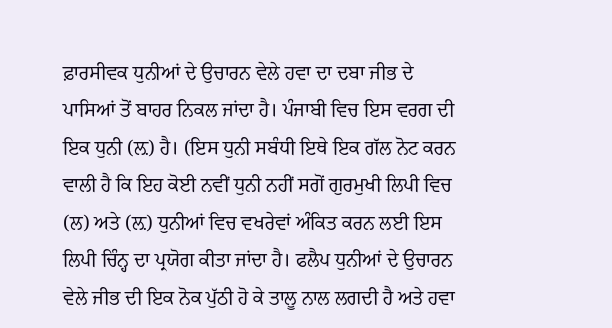ਫ਼ਾਰਸੀਵਕ ਧੁਨੀਆਂ ਦੇ ਉਚਾਰਨ ਵੇਲੇ ਹਵਾ ਦਾ ਦਬਾ ਜੀਭ ਦੇ ਪਾਸਿਆਂ ਤੋਂ ਬਾਹਰ ਨਿਕਲ ਜਾਂਦਾ ਹੈ। ਪੰਜਾਬੀ ਵਿਚ ਇਸ ਵਰਗ ਦੀ ਇਕ ਧੁਨੀ (ਲ਼) ਹੈ। (ਇਸ ਧੁਨੀ ਸਬੰਧੀ ਇਥੇ ਇਕ ਗੱਲ ਨੋਟ ਕਰਨ ਵਾਲੀ ਹੈ ਕਿ ਇਹ ਕੋਈ ਨਵੀਂ ਧੁਨੀ ਨਹੀਂ ਸਗੋਂ ਗੁਰਮੁਖੀ ਲਿਪੀ ਵਿਚ (ਲ) ਅਤੇ (ਲ਼) ਧੁਨੀਆਂ ਵਿਚ ਵਖਰੇਵਾਂ ਅੰਕਿਤ ਕਰਨ ਲਈ ਇਸ ਲਿਪੀ ਚਿੰਨ੍ਹ ਦਾ ਪ੍ਰਯੋਗ ਕੀਤਾ ਜਾਂਦਾ ਹੈ। ਫਲੈਪ ਧੁਨੀਆਂ ਦੇ ਉਚਾਰਨ ਵੇਲੇ ਜੀਭ ਦੀ ਇਕ ਨੋਕ ਪੁੱਠੀ ਹੋ ਕੇ ਤਾਲੂ ਨਾਲ ਲਗਦੀ ਹੈ ਅਤੇ ਹਵਾ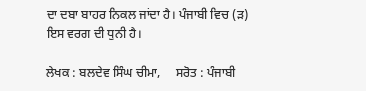ਦਾ ਦਬਾ ਬਾਹਰ ਨਿਕਲ ਜਾਂਦਾ ਹੈ। ਪੰਜਾਬੀ ਵਿਚ (ੜ) ਇਸ ਵਰਗ ਦੀ ਧੁਨੀ ਹੈ।

ਲੇਖਕ : ਬਲਦੇਵ ਸਿੰਘ ਚੀਮਾ,     ਸਰੋਤ : ਪੰਜਾਬੀ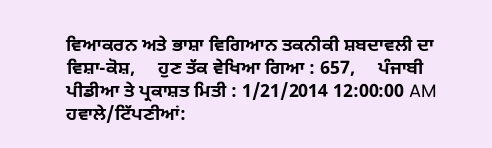ਵਿਆਕਰਨ ਅਤੇ ਭਾਸ਼ਾ ਵਿਗਿਆਨ ਤਕਨੀਕੀ ਸ਼ਬਦਾਵਲੀ ਦਾ ਵਿਸ਼ਾ-ਕੋਸ਼,     ਹੁਣ ਤੱਕ ਵੇਖਿਆ ਗਿਆ : 657,     ਪੰਜਾਬੀ ਪੀਡੀਆ ਤੇ ਪ੍ਰਕਾਸ਼ਤ ਮਿਤੀ : 1/21/2014 12:00:00 AM
ਹਵਾਲੇ/ਟਿੱਪਣੀਆਂ: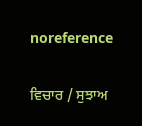noreference

ਵਿਚਾਰ / ਸੁਝਾਅ